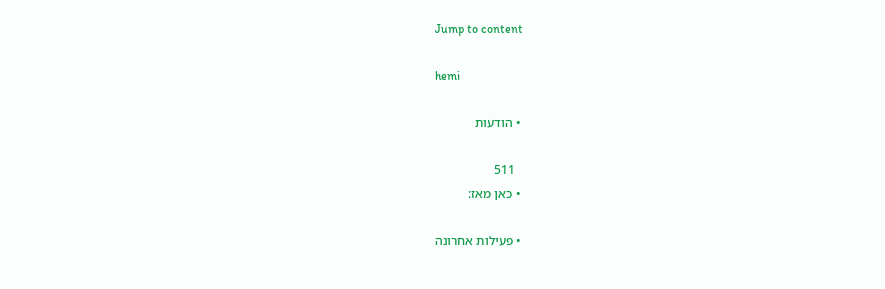Jump to content

hemi

  • הודעות

    511
  • כאן מאז:

  • פעילות אחרונה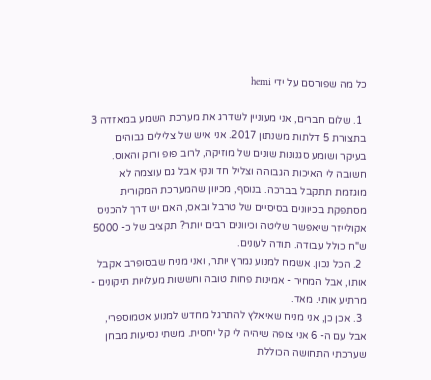כל מה שפורסם על ידי hemi

  1. שלום חברים, אני מעוניין לשדרג את מערכת השמע במאזדה 3 בתצורת 5 דלתות משנתון 2017. אני איש של צלילים גבוהים בעיקר ושומע סגנונות שונים של מוזיקה, לרוב פופ ורוק והאוס. חשובה לי האיכות הגבוהה וצליל חד ונקי אבל גם עוצמה לא מוגזמת תתקבל בברכה. בנוסף, מכיוון שהמערכת המקורית מסתפקת בכיוונים בסיסיים של טרבל ובאס, האם יש דרך להכניס אקולייזר שיאפשר שליטה וכיוונים רבים יותר? תקציב של כ- 5000 ש"ח כולל עבודה. תודה לעונים.
  2. הכל נכון. אשמח למנוע נמרץ יותר, ואני מניח שבסופרב אקבל אותו, אבל המחיר - אמינות פחות טובה וחששות מעלויות תיקונים - מרתיע אותי. מאד.
  3. אכן כן, אני מניח שאיאלץ להתרגל מחדש למנוע אטמוספרי, אבל עם ה- 6 אני צופה שיהיה לי קל יחסית. משתי נסיעות מבחן שערכתי התחושה הכוללת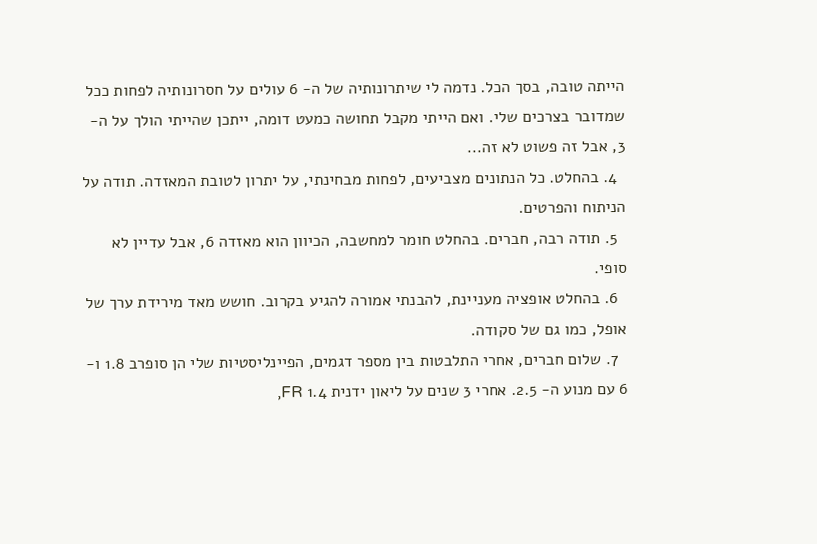הייתה טובה, בסך הכל. נדמה לי שיתרונותיה של ה- 6 עולים על חסרונותיה לפחות ככל שמדובר בצרכים שלי. ואם הייתי מקבל תחושה כמעט דומה, ייתכן שהייתי הולך על ה- 3, אבל זה פשוט לא זה...
  4. בהחלט. כל הנתונים מצביעים, לפחות מבחינתי, על יתרון לטובת המאזדה. תודה על הניתוח והפרטים.
  5. תודה רבה, חברים. בהחלט חומר למחשבה, הכיוון הוא מאזדה 6, אבל עדיין לא סופי.
  6. בהחלט אופציה מעניינת, להבנתי אמורה להגיע בקרוב. חושש מאד מירידת ערך של אופל, כמו גם של סקודה.
  7. שלום חברים, אחרי התלבטות בין מספר דגמים, הפיינליסטיות שלי הן סופרב 1.8 ו- 6 עם מנוע ה- 2.5. אחרי 3 שנים על ליאון ידנית 1.4 FR,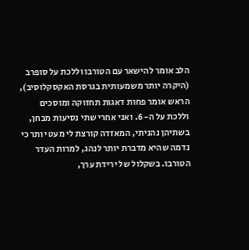הלב אומר להישאר עם הטורבו וללכת על סופרב (היקרה יותר משמעותית בגרסת האקסקלוסיב), הראש אומר פחות דאגות תחזוקה ומוסכים וללכת על ה- 6. ואני אחרי שתי נסיעות מבחן, בשתיהן נהניתי, המאזדה קורצת לי מעט יותר כי נדמה שהיא מדברת יותר לנהג, למרות העדר הטורבו. בשקלול של ירידת ערך,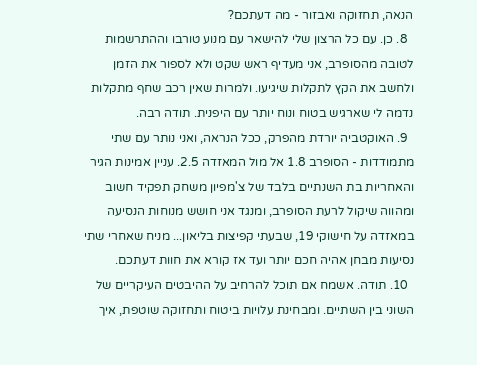הנאה, תחזוקה ואבזור - מה דעתכם?
  8. כן. עם כל הרצון שלי להישאר עם מנוע טורבו וההתרשמות לטובה מהסופרב, אני מעדיף ראש שקט ולא לספור את הזמן ולחשב את הקץ לתקלות שיגיעו. ולמרות שאין רכב שחף מתקלות נדמה לי שארגיש בטוח ונוח יותר עם היפנית. תודה רבה.
  9. האוקטביה יורדת מהפרק, ככל הנראה, ואני נותר עם שתי מתמודדות - הסופרב 1.8 אל מול המאזדה 2.5. עניין אמינות הגיר והאחריות בת השנתיים בלבד של צ'מפיון משחק תפקיד חשוב ומהווה שיקול לרעת הסופרב, ומנגד אני חושש מנוחות הנסיעה במאזדה על חישוקי 19, שבעתי קפיצות בליאון... מניח שאחרי שתי נסיעות מבחן אהיה חכם יותר ועד אז קורא את חוות דעתכם.
  10. תודה. אשמח אם תוכל להרחיב על ההיבטים העיקריים של השוני בין השתיים. ומבחינת עלויות ביטוח ותחזוקה שוטפת, איך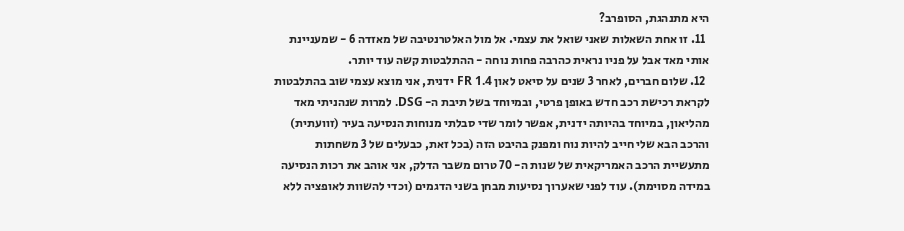היא מתנהגת, הסופרב?
  11. זו אחת השאלות שאני שואל את עצמי. אל מול האלטרנטיבה של מאזדה 6 - שמעניינת אותי מאד אבל על פניו נראית כהרבה פחות נוחה - ההתלבטות קשה עוד יותר.
  12. שלום חברים, לאחר 3 שנים על סיאט לאון FR 1.4 ידנית, אני מוצא עצמי שוב בהתלבטות לקראת רכישת רכב חדש באופן פרטי, ובמיוחד בשל תיבת ה- DSG. למרות שנהניתי מאד מהליאון, במיוחד בהיותה ידנית, אפשר לומר שדי סבלתי מנוחות הנסיעה בעיר (זוועתית) והרכב הבא שלי חייב להיות נוח ומפנק בהיבט הזה (בכל זאת, כבעלים של 3 משחתות מתעשיית הרכב האמריקאית של שנות ה- 70 טרום משבר הדלק, אני אוהב את רכות הנסיעה במידה מסוימת). עוד לפני שאערוך נסיעות מבחן בשני הדגמים (וכדי להשוות לאופציה ללא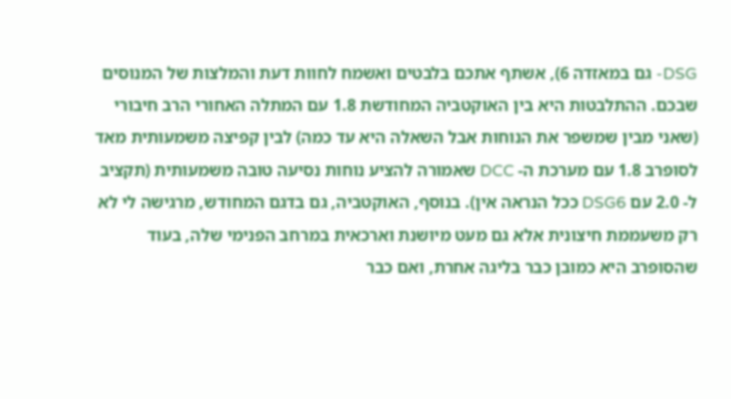DSG- גם במאזדה 6), אשתף אתכם בלבטים ואשמח לחוות דעת והמלצות של המנוסים שבכם. ההתלבטות היא בין האוקטביה המחודשת 1.8 עם המתלה האחורי הרב חיבורי (שאני מבין שמשפר את הנוחות אבל השאלה היא עד כמה) לבין קפיצה משמעותית מאד לסופרב 1.8 עם מערכת ה- DCC שאמורה להציע נוחות נסיעה טובה משמעותית (תקציב ל- 2.0 עם DSG6 ככל הנראה אין). בנוסף, האוקטביה, גם בדגם המחודש, מרגישה לי לא רק משעממת חיצונית אלא גם מעט מיושנת וארכאית במרחב הפנימי שלה, בעוד שהסופרב היא כמובן כבר בליגה אחרת, ואם כבר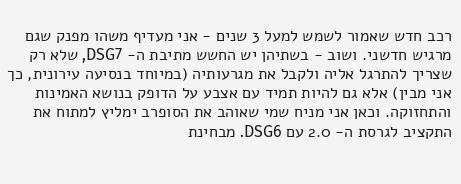רכב חדש שאמור לשמש למעל 3 שנים - אני מעדיף משהו מפנק שגם מרגיש חדשני. ושוב - בשתיהן יש החשש מתיבת ה- DSG7, שלא רק שצריך להתרגל אליה ולקבל את מגרעותיה (במיוחד בנסיעה עירונית, כך אני מבין) אלא גם להיות תמיד עם אצבע על הדופק בנושא האמינות והתחזוקה. וכאן אני מניח שמי שאוהב את הסופרב ימליץ למתוח את התקציב לגרסת ה- 2.0 עם DSG6. מבחינת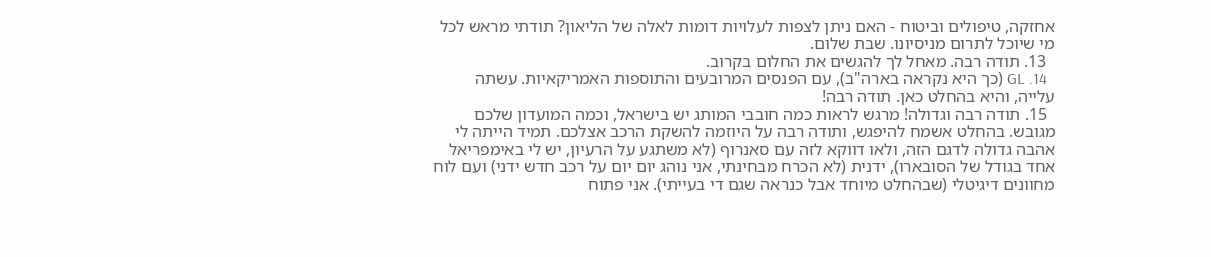אחזקה, טיפולים וביטוח - האם ניתן לצפות לעלויות דומות לאלה של הליאון? תודתי מראש לכל מי שיוכל לתרום מניסיונו. שבת שלום.
  13. תודה רבה. מאחל לך להגשים את החלום בקרוב.
  14. GL (כך היא נקראה בארה"ב), עם הפנסים המרובעים והתוספות האמריקאיות. עשתה עלייה, והיא בהחלט כאן. תודה רבה!
  15. תודה רבה וגדולה! מרגש לראות כמה חובבי המותג יש בישראל, וכמה המועדון שלכם מגובש. בהחלט אשמח להיפגש, ותודה רבה על היוזמה להשקת הרכב אצלכם. תמיד הייתה לי אהבה גדולה לדגם הזה, ולאו דווקא לזה עם סאנרוף (לא משתגע על הרעיון, יש לי באימפריאל אחד בגודל של הסובארו), ידנית (לא הכרח מבחינתי, אני נוהג יום יום על רכב חדש ידני) ועם לוח מחוונים דיגיטלי (שבהחלט מיוחד אבל כנראה שגם די בעייתי). אני פתוח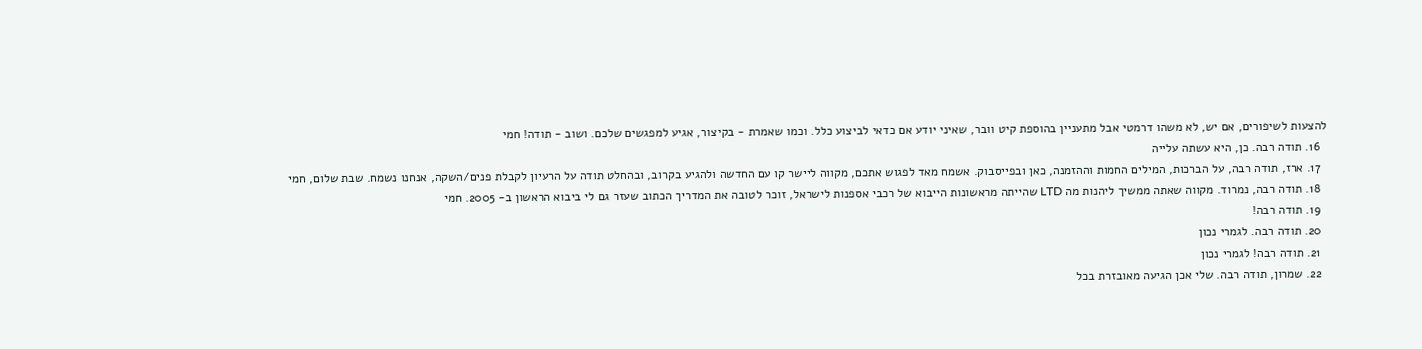להצעות לשיפורים, אם יש, לא משהו דרמטי אבל מתעניין בהוספת קיט וובר, שאיני יודע אם כדאי לביצוע כלל. וכמו שאמרת - בקיצור, אגיע למפגשים שלכם. ושוב - תודה! חמי
  16. תודה רבה. כן, היא עשתה עלייה
  17. ארז, תודה רבה, על הברכות, המילים החמות וההזמנה, כאן ובפייסבוק. אשמח מאד לפגוש אתכם, מקווה ליישר קו עם החדשה ולהגיע בקרוב, ובהחלט תודה על הרעיון לקבלת פנים/השקה, אנחנו נשמח. שבת שלום, חמי
  18. תודה רבה, נמרוד. מקווה שאתה ממשיך ליהנות מה LTD שהייתה מראשונות הייבוא של רכבי אספנות לישראל, זוכר לטובה את המדריך הכתוב שעזר גם לי ביבוא הראשון ב- 2005. חמי
  19. תודה רבה!
  20. תודה רבה. לגמרי נכון
  21. תודה רבה! לגמרי נכון
  22. שמרון, תודה רבה. שלי אכן הגיעה מאובזרת בכל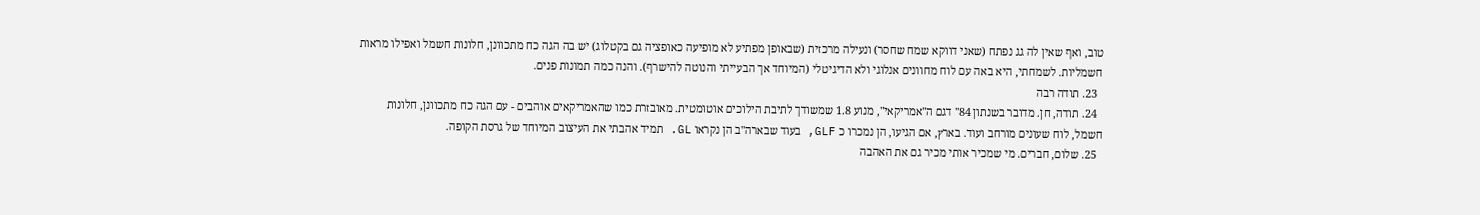טוב, ואף שאין לה גג נפתח (שאני דווקא שמח שחסר) ונעילה מרכזית (שבאופן מפתיע לא מופיעה כאופציה גם בקטלוג) יש בה הגה כח מתכוונן, חלונות חשמל ואפילו מראות חשמליות. לשמחתי, היא באה עם לוח מחוונים אנלוגי ולא הדיגיטלי (המיוחד אך הבעייתי והנוטה להישרף). והנה כמה תמונות פנים.
  23. תודה רבה
  24. תודה, חן. מדובר בשנתון 84'' דגם ה"אמריקאי", מנוע 1.8 שמשודך לתיבת הילוכים אוטומטית. מאובזרת כמו שהאמריקאים אוהבים - עם הגה כח מתכוונן, חלונות חשמל, לוח שעונים מורחב ועוד. בארץ, אם הגיעו, הן נמכרו כ GLF, בעוד שבארה"ב הן נקראו GL. תמיד אהבתי את העיצוב המיוחד של גרסת הקופה.
  25. שלום, חברים. מי שמכיר אותי מכיר גם את האהבה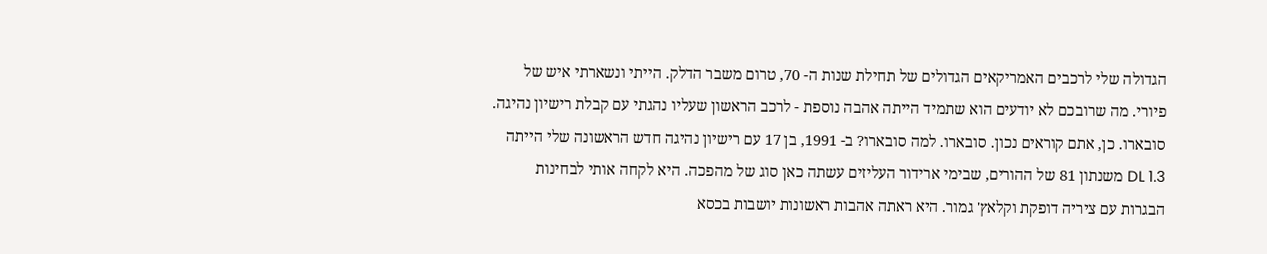הגדולה שלי לרכבים האמריקאים הגדולים של תחילת שנות ה- 70, טרום משבר הדלק. הייתי ונשארתי איש של פיורי. מה שרובכם לא יודעים הוא שתמיד הייתה אהבה נוספת - לרכב הראשון שעליו נהגתי עם קבלת רישיון נהיגה. סובארו. כן, אתם קוראים נכון. סובארו. למה סובארו? ב- 1991, בן 17 עם רישיון נהיגה חדש הראשונה שלי הייתה 1.3 DL משנתון 81 של ההורים, שבימי ארידור העליזים עשתה כאן סוג של מהפכה. היא לקחה אותי לבחינות הבגרות עם ציריה דופקת וקלאץ' גמור. היא ראתה אהבות ראשונות יושבות בכסא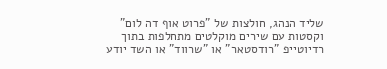שליד הנהג, חולצות של "פרוט אוף דה לום" וקסטות עם שירים מוקלטים מתחלפות בתוך רדיוטייפ "רודסטאר" או "שרווד" או השד יודע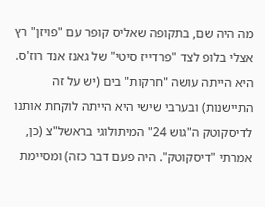מה היה שם, בתקופה שאליס קופר עם "פויזן" רץ אצלי בלופ לצד "פרדייז סיטי" של גאנז אנד רוז'ס. היא הייתה עושה "חרקות" בים (יש על זה התיישנות) ובערבי שישי היא הייתה לוקחת אותנו לדיסקוטק ה"גוש 24" המיתולוגי בראשל"צ (כן, אמרתי "דיסקוטק". היה פעם דבר כזה) ומסיימת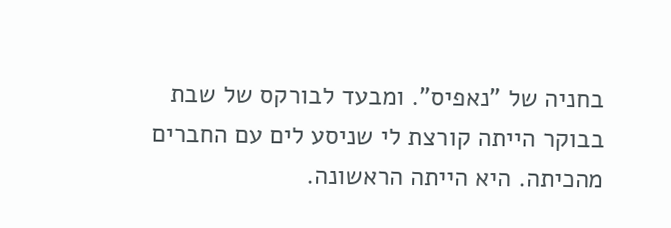בחניה של "נאפיס". ומבעד לבורקס של שבת בבוקר הייתה קורצת לי שניסע לים עם החברים מהכיתה. היא הייתה הראשונה.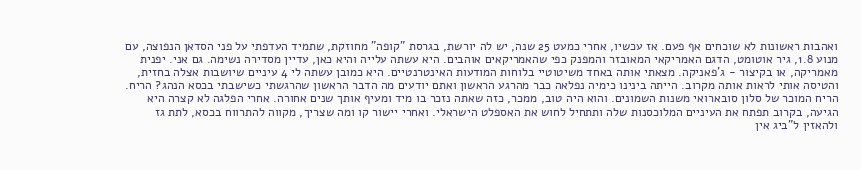ואהבות ראשונות לא שוכחים אף פעם. אז עכשיו, אחרי כמעט 25 שנה, יש לה יורשת, בגרסת "קופה" מחוזקת, שתמיד העדפתי על פני הסדאן הנפוצה, עם מנוע 1.8, גיר אוטומט, הדגם האמריקאי המאובזר והמפנק כפי שהאמריקאים אוהבים. היא עשתה עלייה והיא כאן, עדיין מסדירה נשימה. גם אני. יפנית מאמריקה, או בקיצור - ג'פאניקה. מצאתי אותה באחד משיטוטיי בלוחות המודעות האינטרנטיים. היא כמובן עשתה לי 4 עיניים שיושבות אצלה בחזית, והטיסה אותי לראות אותה מקרוב. הייתה בינינו כימיה נפלאה כבר מהרגע הראשון ואתם יודעים מה הדבר הראשון שהרגשתי כשישבתי בכסא הנהג? הריח. הריח המוכר של סלון סובארואי משנות השמונים. והוא היה טוב, ממכר, כזה שאתה נזכר בו מיד ומעיף אותך שנים אחורה. אחרי הפלגה לא קצרה היא הגיעה, בקרוב תפתח את העיניים המלוכסנות שלה ותתחיל לחוש את האספלט הישראלי. ואחרי יישור קו ומה שצריך, מקווה להתרווח בכסא, לתת גז ולהאזין ל"ביג אין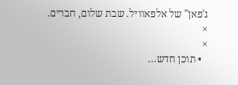ג'פאן" של אלפאוויל. שבת שלום, חברים.
×
×
  • תוכן חדש...